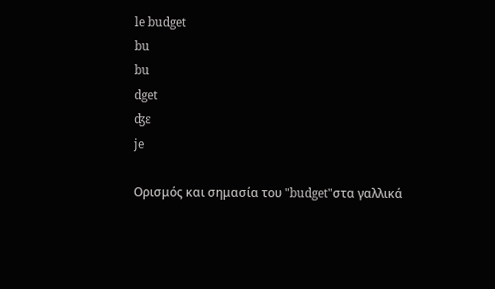le budget
bu
bu
dget
ʤɛ
je

Ορισμός και σημασία του "budget"στα γαλλικά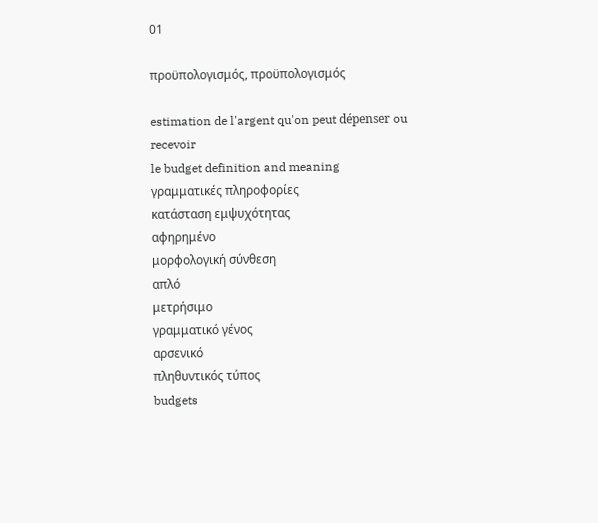01

προϋπολογισμός, προϋπολογισμός

estimation de l'argent qu'on peut dépenser ou recevoir
le budget definition and meaning
γραμματικές πληροφορίες
κατάσταση εμψυχότητας
αφηρημένο
μορφολογική σύνθεση
απλό
μετρήσιμο
γραμματικό γένος
αρσενικό
πληθυντικός τύπος
budgets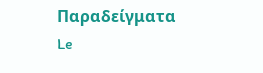Παραδείγματα
Le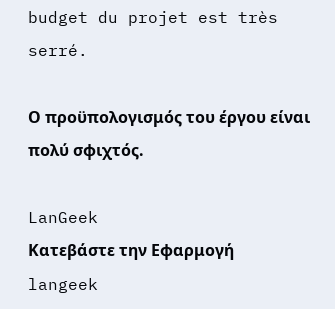budget du projet est très serré.

Ο προϋπολογισμός του έργου είναι πολύ σφιχτός.

LanGeek
Κατεβάστε την Εφαρμογή
langeek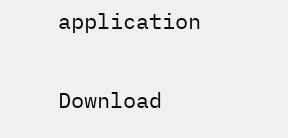application

Download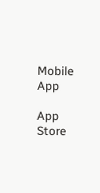Mobile App

App Store